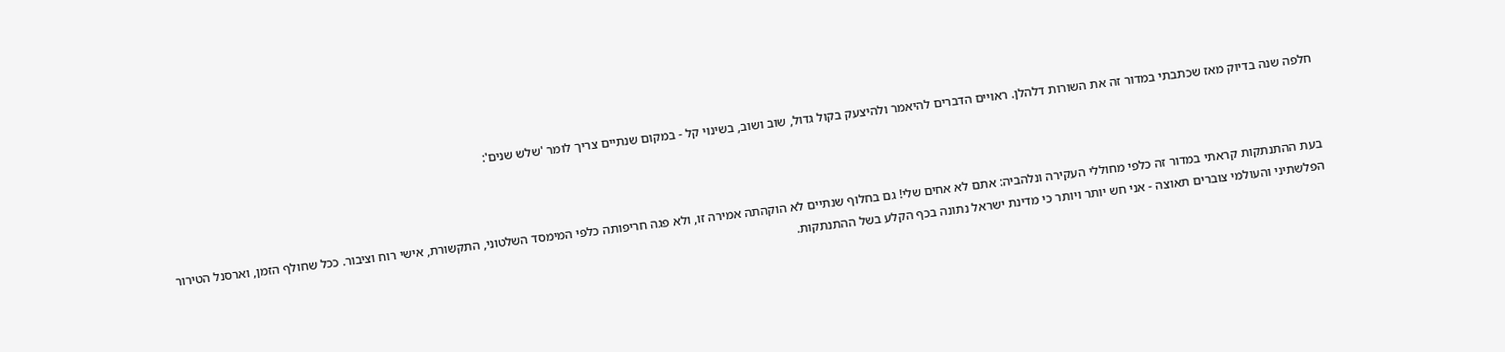חלפה שנה בדיוק מאז שכתבתי במדור זה את השורות דלהלן. ראויים הדברים להיאמר ולהיצעק בקול גדול, שוב ושוב, בשינוי קל - במקום שנתיים צריך לומר 'שלש שנים':



בעת ההתנתקות קראתי במדור זה כלפי מחוללי העקירה ונלהביה: אתם לא אחים שלי! גם בחלוף שנתיים לא הוקהתה אמירה זו, ולא פגה חריפותה כלפי המימסד השלטוני, התקשורת, אישי רוח וציבור. ככל שחולף הזמן, וארסנל הטירור הפלשתיני והעולמי צוברים תאוצה - אני חש יותר ויותר כי מדינת ישראל נתונה בכף הקלע בשל ההתנתקות.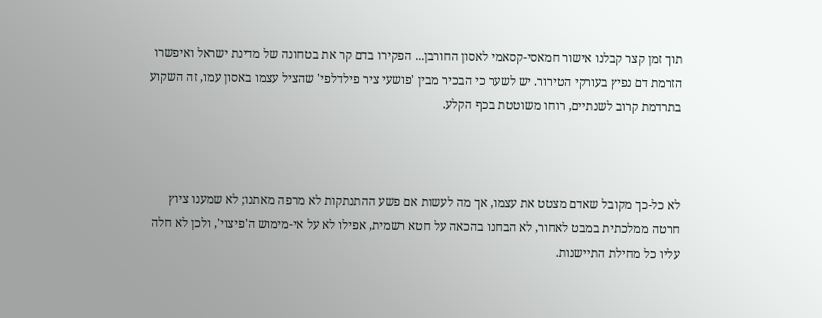תוך זמן קצר קבלנו אישור חמאסי-קסאמי לאסון החורבן... הפקירו בדם קר את בטחונה של מדינת ישראל ואיפשרו הזרמת דם נפיץ בעורקי הטירור. יש לשער כי הבכיר מבין 'פושעי ציר פילדלפי' שהציל עצמו באסון עמו, זה השקוע בתרדמת קרוב לשנתיים, רוחו משוטטת בכף הקלע.



לא כל-כך מקובל שאדם מצטט את עצמו, אך מה לעשות אם פשע ההתנתקות לא מרפה מאתנו; לא שמענו ציוץ חרטה ממלכתית במבט לאחור, לא הבחנו בהכאה על חטא רשמית, אפילו לא על אי-מימוש ה'פיצוי', ולכן לא חלה עליו כל מחילת התיישנות.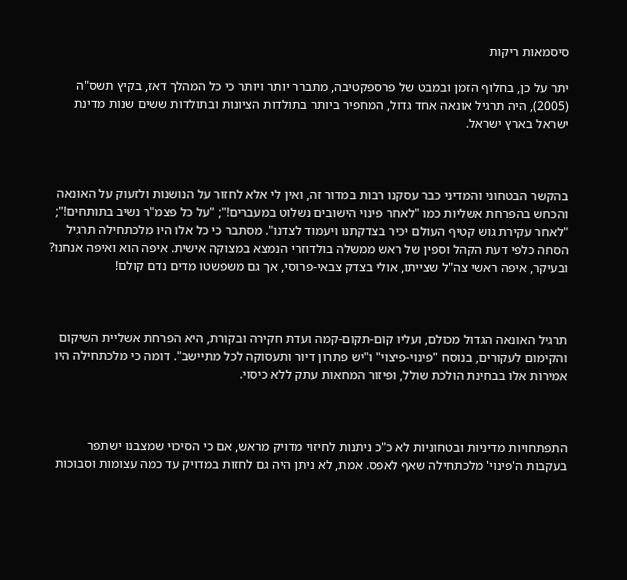סיסמאות ריקות

יתר על כן, בחלוף הזמן ובמבט של פרספקטיבה, מתברר יותר ויותר כי כל המהלך דאז, בקיץ תשס"ה (2005), היה תרגיל אונאה אחד גדול, המחפיר ביותר בתולדות הציונות ובתולדות ששים שנות מדינת ישראל בארץ ישראל.



בהקשר הבטחוני והמדיני כבר עסקנו רבות במדור זה, ואין לי אלא לחזור על הנושנות ולזעוק על האונאה והכחש בהפרחת אשליות כמו "לאחר פינוי הישובים נשלוט במעברים!"; "על כל פצמ"ר נשיב בתותחים!"; "לאחר עקירת גוש קטיף העולם יכיר בצדקתנו ויעמוד לצדנו". מסתבר כי כל אלו היו מלכתחילה תרגיל הסחה כלפי דעת הקהל וספין של ראש ממשלה בולדוזרי הנמצא במצוקה אישית. איפה הוא ואיפה אנחנו? ובעיקר, איפה ראשי צה"ל שצייתו, אולי בצדק צבאי-פרוסי, אך גם משפשטו מדים נדם קולם!



תרגיל האונאה הגדול מכולם, ועליו קום-תקום-קמה ועדת חקירה ובקורת, היא הפרחת אשליית השיקום והקימום לעקורים, בנוסח "פינוי-פיצוי" ו"יש פתרון דיור ותעסוקה לכל מתיישב". דומה כי מלכתחילה היו אמירות אלו בבחינת הולכת שולל, ופיזור המחאות עתק ללא כיסוי.



התפתחויות מדיניות ובטחוניות לא כ"כ ניתנות לחיזוי מדויק מראש, אם כי הסיכוי שמצבנו ישתפר בעקבות ה'פינוי' מלכתחילה שאף לאפס. אמת, לא ניתן היה גם לחזות במדויק עד כמה עצומות וסבוכות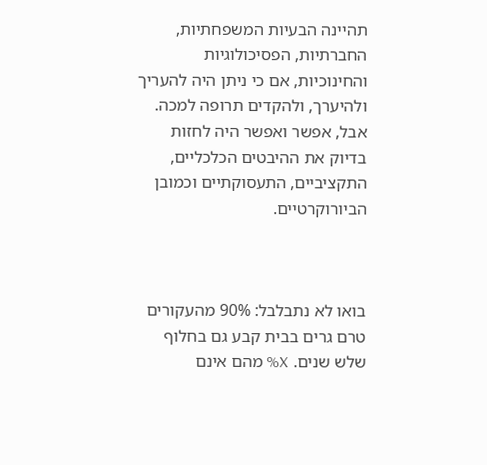תהיינה הבעיות המשפחתיות, החברתיות, הפסיכולוגיות והחינוכיות, אם כי ניתן היה להעריך ולהיערך, ולהקדים תרופה למכה. אבל, אפשר ואפשר היה לחזות בדיוק את ההיבטים הכלכליים, התקציביים, התעסוקתיים וכמובן הביורוקרטיים.



בואו לא נתבלבל: 90% מהעקורים טרם גרים בבית קבע גם בחלוף שלש שנים. X% מהם אינם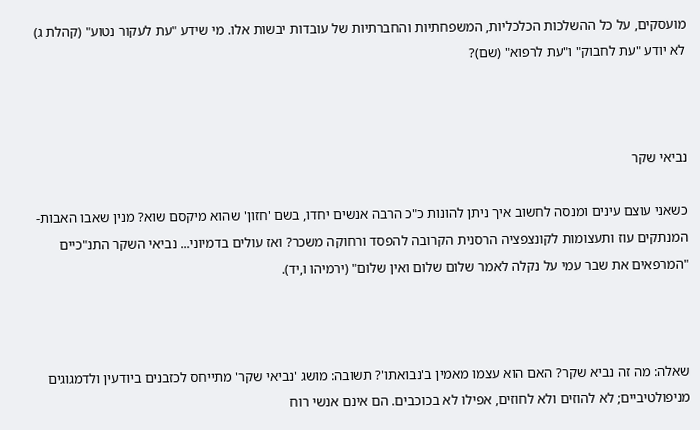מועסקים, על כל ההשלכות הכלכליות, המשפחתיות והחברתיות של עובדות יבשות אלו. מי שידע "עת לעקור נטוע" (קהלת ג) לא יודע "עת לחבוק" ו"עת לרפוא" (שם)?



נביאי שקר

כשאני עוצם עינים ומנסה לחשוב איך ניתן להונות כ"כ הרבה אנשים יחדו, בשם 'חזון' שהוא מיקסם שוא? מנין שאבו האבות-המנתקים עוז ותעצומות לקונצפציה הרסנית הקרובה להפסד ורחוקה משכר? ואז עולים בדמיוני... נביאי השקר התנ"כיים "המרפאים את שבר עמי על נקלה לאמר שלום שלום ואין שלום" (ירמיהו ו,יד).



שאלה: מה זה נביא שקר? האם הוא עצמו מאמין ב'נבואתו'? תשובה: מושג 'נביאי שקר' מתייחס לכזבנים ביודעין ולדמגוגים מניפולטיביים; לא להוזים ולא לחוזים, אפילו לא בכוכבים. הם אינם אנשי רוח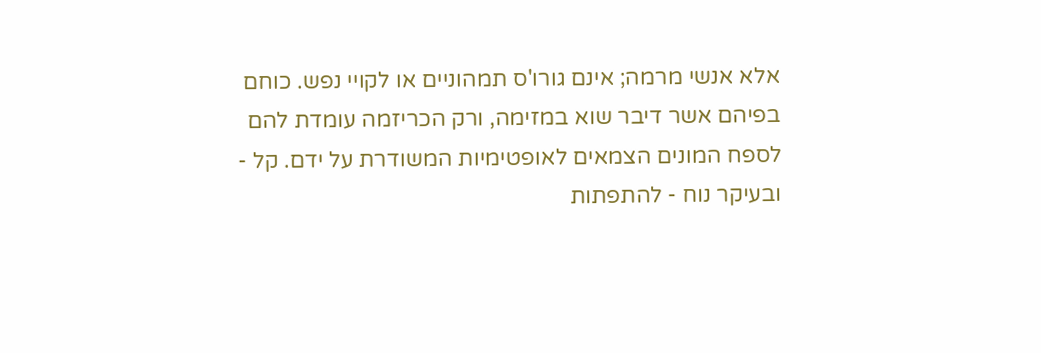אלא אנשי מרמה; אינם גורו'ס תמהוניים או לקויי נפש. כוחם בפיהם אשר דיבר שוא במזימה, ורק הכריזמה עומדת להם לספח המונים הצמאים לאופטימיות המשודרת על ידם. קל - ובעיקר נוח - להתפתות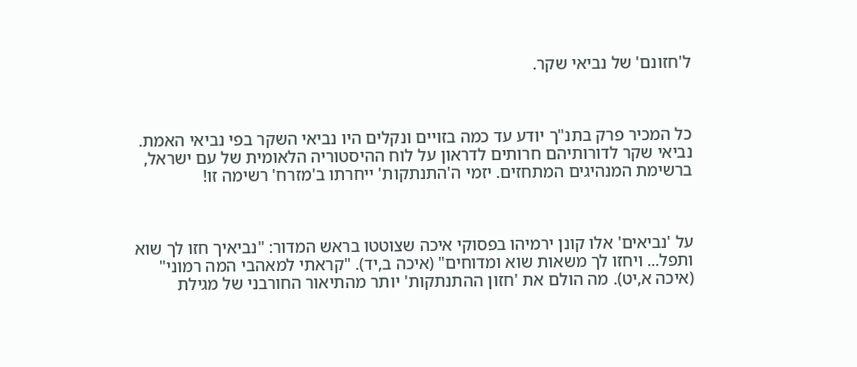ל'חזונם' של נביאי שקר.



כל המכיר פרק בתנ"ך יודע עד כמה בזויים ונקלים היו נביאי השקר בפי נביאי האמת. נביאי שקר לדורותיהם חרותים לדראון על לוח ההיסטוריה הלאומית של עם ישראל, ברשימת המנהיגים המתחזים. יזמי ה'התנתקות' ייחרתו ב'מזרח' רשימה זו!



על 'נביאים' אלו קונן ירמיהו בפסוקי איכה שצוטטו בראש המדור: "נביאיך חזו לך שוא ותפל... ויחזו לך משאות שוא ומדוחים" (איכה ב,יד). "קראתי למאהבי המה רמוני" (איכה א,יט). מה הולם את 'חזון ההתנתקות' יותר מהתיאור החורבני של מגילת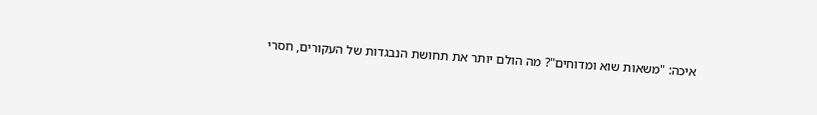איכה: "משאות שוא ומדוחים"? מה הולם יותר את תחושת הנבגדות של העקורים, חסרי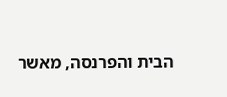הבית והפרנסה, מאשר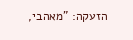הזעקה: "מאהבי,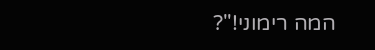המה רימוני!"?